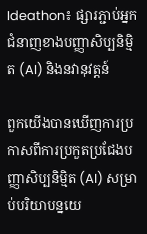Ideathon៖ ផ្សារភ្ជាប់អ្នកជំនាញខាងបញ្ញាសិប្បនិម្មិត (AI) និងនវានុវត្តន៍

ពួកយើងបានឃើញការប្រកាសពីការប្រកួតប្រជែងបញ្ញាសិប្បនិម្មិត (AI) សម្រាប់បរិយាបន្នយេ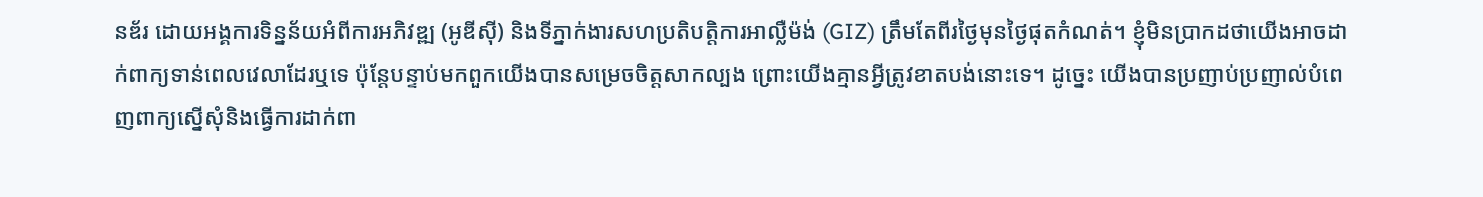នឌ័រ ដោយអង្គការទិន្នន័យអំពីការអភិវឌ្ឍ (អូឌីស៊ី) និងទីភ្នាក់ងារសហប្រតិបត្តិការអាល្លឺម៉ង់ (GIZ) ត្រឹមតែពីរថ្ងៃមុនថ្ងៃផុតកំណត់។ ខ្ញុំមិនប្រាកដថាយើងអាចដាក់ពាក្យទាន់ពេលវេលាដែរឬទេ ប៉ុន្តែបន្ទាប់មកពួកយើងបានសម្រេចចិត្តសាកល្បង ព្រោះយើងគ្មានអ្វីត្រូវខាតបង់នោះទេ។ ដូច្នេះ យើងបានប្រញាប់ប្រញាល់បំពេញពាក្យស្នើសុំនិងធ្វើការដាក់ពា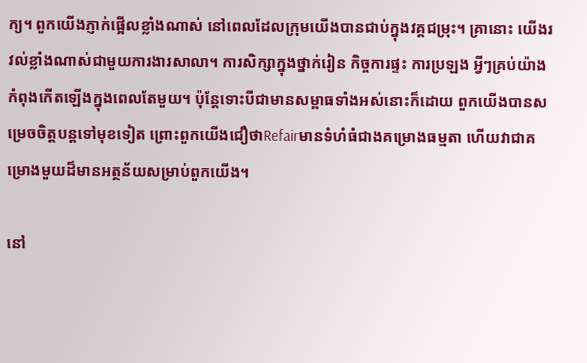ក្យ។ ពួកយើងភ្ញាក់ផ្អើលខ្លាំងណាស់ នៅពេលដែលក្រុមយើងបានជាប់ក្នុងវគ្គជម្រុះ។ គ្រានោះ យើងរវល់ខ្លាំងណាស់ជាមួយការងារសាលា។ ការសិក្សាក្នុងថ្នាក់រៀន កិច្ចការផ្ទះ ការប្រឡង អ្វីៗគ្រប់យ៉ាងកំពុងកើតឡើងក្នុងពេលតែមួយ។ ប៉ុន្តែទោះបីជាមានសម្ពាធទាំងអស់នោះក៏ដោយ ពួកយើងបានសម្រេចចិត្តបន្តទៅមុខទៀត ព្រោះពួកយើងជឿថាRefairមានទំហំធំជាងគម្រោងធម្មតា ហើយវាជាគម្រោងមួយដ៏មានអត្ថន័យសម្រាប់ពួកយើង។

នៅ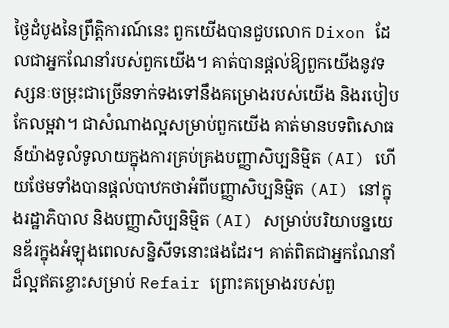ថ្ងៃដំបូងនៃព្រឹត្តិការណ៍នេះ ពួកយើងបានជួបលោក Dixon ដែលជាអ្នកណែនាំរបស់ពួកយើង។ គាត់បានផ្តល់ឱ្យពួកយើងនូវទស្សនៈចម្រុះជាច្រើនទាក់ទងទៅនឹងគម្រោងរបស់យើង និងរបៀបកែលម្អវា។ ជាសំណាងល្អសម្រាប់ពួកយើង គាត់មានបទពិសោធន៍យ៉ាងទូលំទូលាយក្នុងការគ្រប់គ្រងបញ្ញាសិប្បនិម្មិត (AI) ហើយថែមទាំងបានផ្តល់បាឋកថាអំពីបញ្ញាសិប្បនិម្មិត (AI) នៅក្នុងរដ្ឋាភិបាល និងបញ្ញាសិប្បនិម្មិត (AI) សម្រាប់បរិយាបន្នយេនឌ័រក្នុងអំឡុងពេលសន្និសីទនោះផងដែរ។ គាត់ពិតជាអ្នកណែនាំដ៏ល្អឥតខ្ចោះសម្រាប់ Refair ព្រោះគម្រោងរបស់ពួ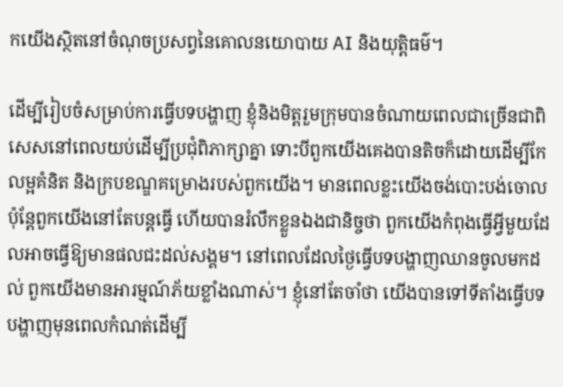កយើងស្ថិតនៅចំណុចប្រសព្វនៃគោលនយោបាយ AI និងយុត្តិធម៌។

ដើម្បីរៀបចំសម្រាប់ការធ្វើបទបង្ហាញ ខ្ញុំនិងមិត្តរួមក្រុមបានចំណាយពេលជាច្រើនជាពិសេសនៅពេលយប់ដើម្បីប្រជុំពិភាក្សាគ្នា ទោះបីពួកយើងគេងបានតិចក៏ដោយដើម្បីកែលម្អគំនិត និងក្របខណ្ឌគម្រោងរបស់ពួកយើង។ មានពេលខ្លះយើងចង់បោះបង់ចោល ប៉ុន្តែពួកយើងនៅតែបន្តធ្វើ ហើយបានរំលឹកខ្លួនឯងជានិច្ចថា ពួកយើងកំពុងធ្វើអ្វីមួយដែលអាចធ្វើឱ្យមានផលជះដល់សង្គម។ នៅពេលដែលថ្ងៃធ្វើបទបង្ហាញឈានចូលមកដល់ ពួកយើងមានអារម្មណ៍ភ័យខ្លាំងណាស់។ ខ្ញុំនៅតែចាំថា យើងបានទៅទីតាំងធ្វើបទបង្ហាញមុនពេលកំណត់ដើម្បី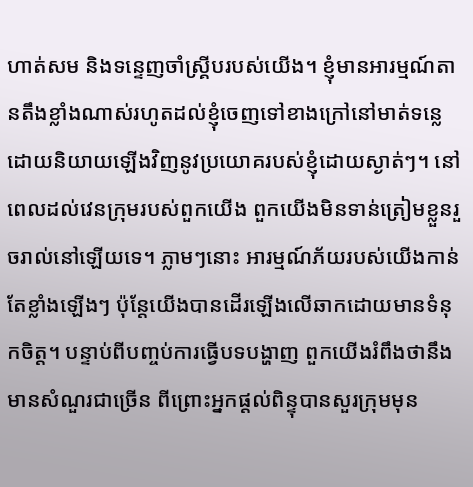ហាត់សម និងទន្ទេញចាំស្គ្រីបរបស់យើង។ ខ្ញុំមានអារម្មណ៍តានតឹងខ្លាំងណាស់រហូតដល់ខ្ញុំចេញទៅខាងក្រៅនៅមាត់ទន្លេ ដោយនិយាយឡើងវិញនូវប្រយោគរបស់ខ្ញុំដោយស្ងាត់ៗ។ នៅពេលដល់វេនក្រុមរបស់ពួកយើង ពួកយើងមិនទាន់ត្រៀមខ្លួនរួចរាល់នៅឡើយទេ។ ភ្លាមៗនោះ អារម្មណ៍ភ័យរបស់យើងកាន់តែខ្លាំងឡើងៗ ប៉ុន្តែយើងបានដើរឡើងលើឆាកដោយមានទំនុកចិត្ត។ បន្ទាប់ពីបញ្ចប់ការធ្វើបទបង្ហាញ ពួកយើងរំពឹងថានឹងមានសំណួរជាច្រើន ពីព្រោះអ្នកផ្ដល់ពិន្ទុបានសួរក្រុមមុន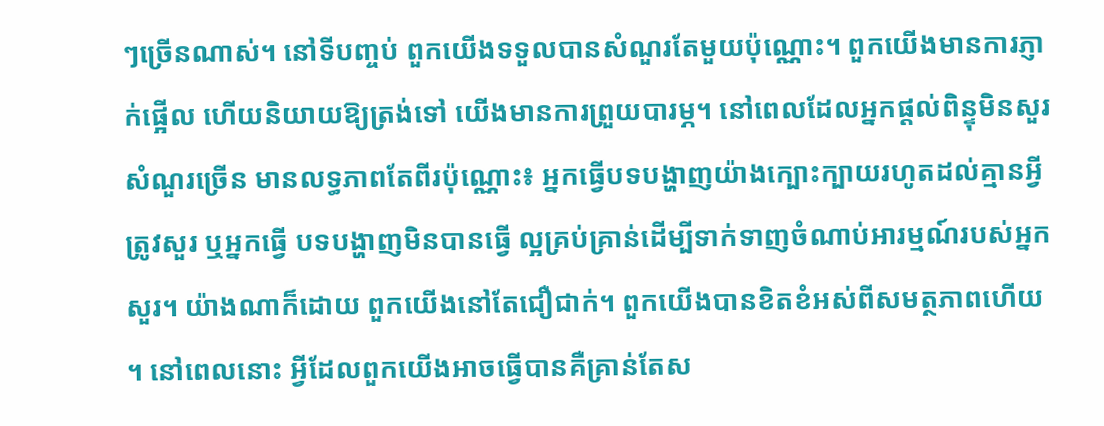ៗច្រើនណាស់។ នៅទីបញ្ចប់ ពួកយើងទទួលបានសំណួរតែមួយប៉ុណ្ណោះ។ ពួកយើងមានការភ្ញាក់ផ្អើល ហើយនិយាយឱ្យត្រង់ទៅ យើងមានការព្រួយបារម្ភ។ នៅពេលដែលអ្នកផ្ដល់ពិន្ទុមិនសួរសំណួរច្រើន មានលទ្ធភាពតែពីរប៉ុណ្ណោះ៖ អ្នកធ្វើបទបង្ហាញយ៉ាងក្បោះក្បាយរហូតដល់គ្មានអ្វីត្រូវសួរ ឬអ្នកធ្វើ បទបង្ហាញមិនបានធ្វើ ល្អគ្រប់គ្រាន់ដើម្បីទាក់ទាញចំណាប់អារម្មណ៍របស់អ្នកសួរ។ យ៉ាងណាក៏ដោយ ពួកយើងនៅតែជឿជាក់។ ពួកយើងបានខិតខំអស់ពីសមត្ថភាពហើយ។ នៅពេលនោះ អ្វីដែលពួកយើងអាចធ្វើបានគឺគ្រាន់តែស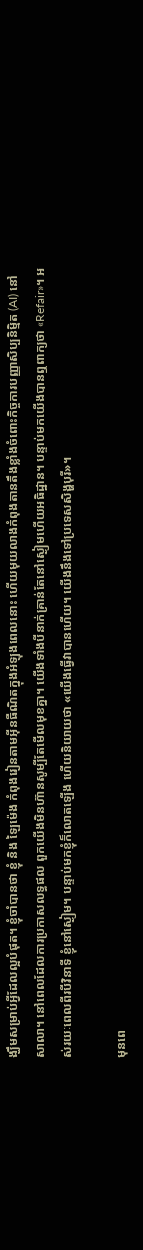ង្ឃឹមសម្រាប់អ្វីដែលល្អបំផុត។ ខ្ញុំចាំបានថា ខ្ញុំ និង ឡៃម៉េង កំពុងរៀនតាមអ៊ីនធឺណិតក្នុងអំឡុងពេលនោះ ហើយមុយលាងកំពុងតានតឹងខ្លាំងចំពោះកិច្ចការបញ្ញាសិប្បនិម្មិត (AI) នៅសាលា។ នៅពេលដែលការប្រកាសលទ្ធផល ពួកយើងមិនហ៊ានសូម្បីតែមើលមុខគ្នា។ យើងទាំងបីនាក់គ្រាន់តែនៅស្ងៀមហើយអធិដ្ឋាន។ បន្ទាប់មកយើងបានឮពាក្យថា «Refair»។ អស់រយៈពេលពីរបីវិនាទី ខ្ញុំនៅស្ងៀម។ បន្ទាប់មកខ្ញុំក៏លោតឡើង ហើយនិយាយថា «យើងធ្វើវាបានហើយ។ យើងនឹងទៅប្រទេសសិង្ហបុរី»។

មុនពេ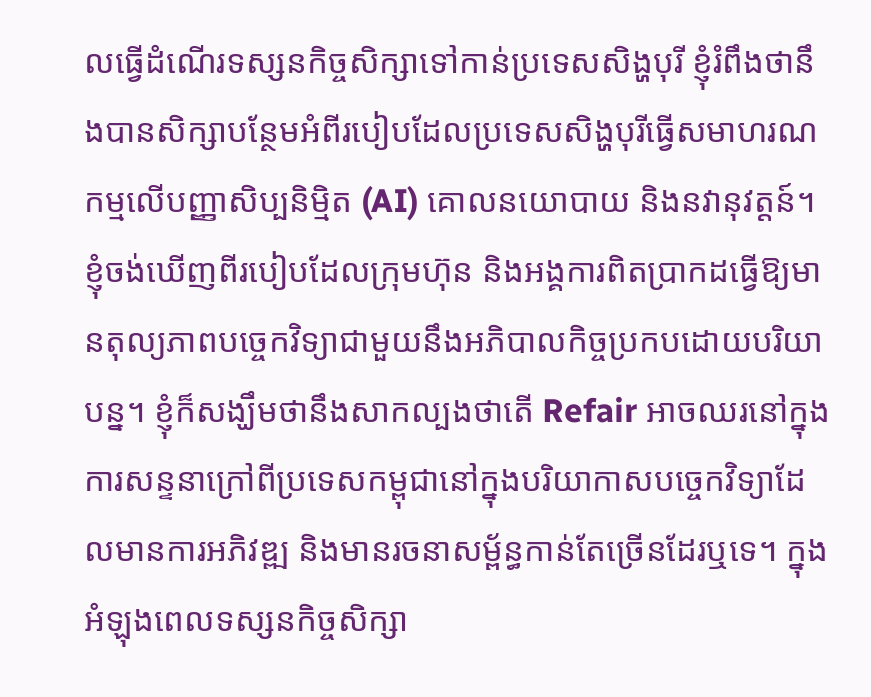លធ្វើដំណើរទស្សនកិច្ចសិក្សាទៅកាន់ប្រទេសសិង្ហបុរី ខ្ញុំរំពឹងថានឹងបានសិក្សាបន្ថែមអំពីរបៀបដែលប្រទេសសិង្ហបុរីធ្វើសមាហរណកម្មលើបញ្ញាសិប្បនិម្មិត (AI) គោលនយោបាយ និងនវានុវត្តន៍។ ខ្ញុំចង់ឃើញពីរបៀបដែលក្រុមហ៊ុន និងអង្គការពិតប្រាកដធ្វើឱ្យមានតុល្យភាពបច្ចេកវិទ្យាជាមួយនឹងអភិបាលកិច្ចប្រកបដោយបរិយាបន្ន។ ខ្ញុំក៏សង្ឃឹមថានឹងសាកល្បងថាតើ Refair អាចឈរនៅក្នុងការសន្ទនាក្រៅពីប្រទេសកម្ពុជានៅក្នុងបរិយាកាសបច្ចេកវិទ្យាដែលមានការអភិវឌ្ឍ និងមានរចនាសម្ព័ន្ធកាន់តែច្រើនដែរឬទេ។ ក្នុងអំឡុងពេលទស្សនកិច្ចសិក្សា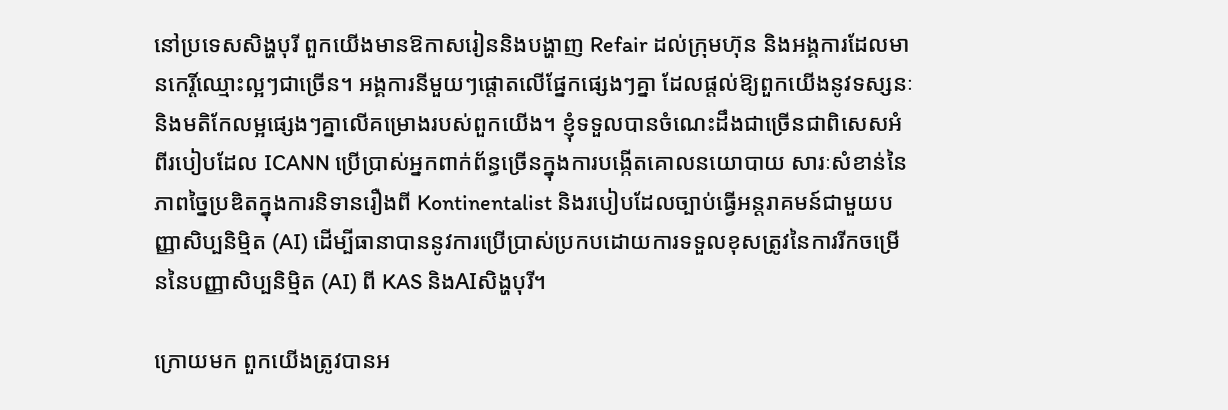នៅប្រទេសសិង្ហបុរី ពួកយើងមានឱកាសរៀននិងបង្ហាញ Refair ដល់ក្រុមហ៊ុន និងអង្គការដែលមានកេរ្តិ៍ឈ្មោះល្អៗជាច្រើន។ អង្គការនីមួយៗផ្តោតលើផ្នែកផ្សេងៗគ្នា ដែលផ្តល់ឱ្យពួកយើងនូវទស្សនៈ និងមតិកែលម្អផ្សេងៗគ្នាលើគម្រោងរបស់ពួកយើង។ ខ្ញុំទទួលបានចំណេះដឹងជាច្រើនជាពិសេសអំពីរបៀបដែល ICANN ប្រើប្រាស់អ្នកពាក់ព័ន្ធច្រើនក្នុងការបង្កើតគោលនយោបាយ សារៈសំខាន់នៃភាពច្នៃប្រឌិតក្នុងការនិទានរឿងពី Kontinentalist និងរបៀបដែលច្បាប់ធ្វើអន្តរាគមន៍ជាមួយបញ្ញាសិប្បនិម្មិត (AI) ដើម្បីធានាបាននូវការប្រើប្រាស់ប្រកបដោយការទទួលខុសត្រូវនៃការរីកចម្រើននៃបញ្ញាសិប្បនិម្មិត (AI) ពី KAS និងAIសិង្ហបុរី។

ក្រោយមក ពួកយើងត្រូវបានអ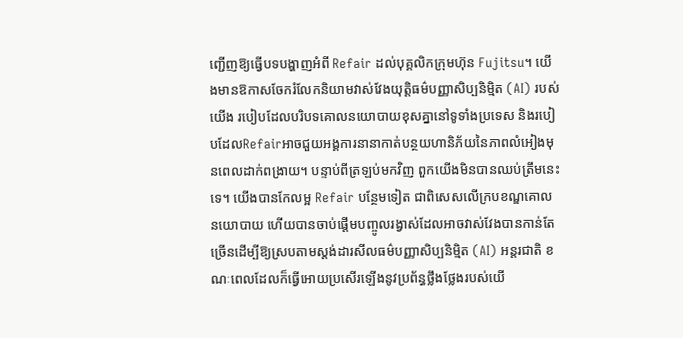ញ្ជើញឱ្យធ្វើបទបង្ហាញអំពី Refair ដល់បុគ្គលិកក្រុមហ៊ុន Fujitsu។ យើងមានឱកាសចែករំលែកនិយាមវាស់វែងយុត្តិធម៌បញ្ញាសិប្បនិម្មិត (AI) របស់យើង របៀបដែលបរិបទគោលនយោបាយខុសគ្នានៅទូទាំងប្រទេស និងរបៀបដែលRefairអាចជួយអង្គការនានាកាត់បន្ថយហានិភ័យនៃភាពលំអៀងមុនពេលដាក់ពង្រាយ។ បន្ទាប់ពីត្រឡប់មកវិញ ពួកយើងមិនបានឈប់ត្រឹមនេះទេ។ យើងបានកែលម្អ Refair បន្ថែមទៀត ជាពិសេសលើក្របខណ្ឌគោលនយោបាយ ហើយបានចាប់ផ្តើមបញ្ចូលរង្វាស់ដែលអាចវាស់វែងបានកាន់តែច្រើនដើម្បីឱ្យស្របតាមស្តង់ដារសីលធម៌បញ្ញាសិប្បនិម្មិត (AI) អន្តរជាតិ ខណៈពេលដែលក៏ធ្វើអោយប្រសើរឡើងនូវប្រព័ន្ធថ្លឹងថ្លែងរបស់យើ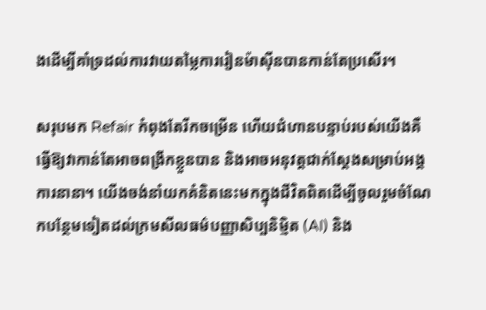ងដើម្បីគាំទ្រដល់ការវាយតម្លៃការរៀនម៉ាស៊ីនបានកាន់តែប្រសើរ។

សរុបមក Refair កំពុងតែរីកចម្រើន ហើយជំហានបន្ទាប់របស់យើងគឺធ្វើឱ្យវាកាន់តែអាចពង្រីកខ្លួនបាន និងអាចអនុវត្តជាក់ស្តែងសម្រាប់អង្គការនានា។ យើងចង់នាំយកគំនិតនេះមកក្នុងជីវិតពិតដើម្បីចូលរួមចំណែកបន្ថែមទៀតដល់ក្រមសីលធម៌បញ្ញាសិប្បនិម្មិត (AI) និង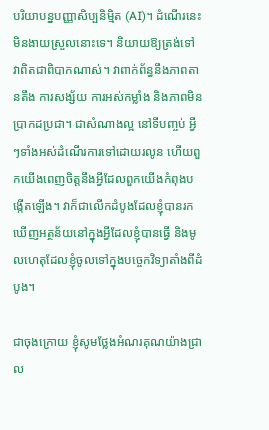បរិយាបន្នបញ្ញាសិប្បនិម្មិត (AI)។ ដំណើរនេះមិនងាយស្រួលនោះទេ។ និយាយឱ្យត្រង់ទៅ វាពិតជាពិបាកណាស់។ វាពាក់ព័ន្ធនឹងភាពតានតឹង ការសង្ស័យ ការអស់កម្លាំង និងភាពមិនប្រាកដប្រជា។ ជាសំណាងល្អ នៅទីបញ្ចប់ អ្វីៗទាំងអស់ដំណើរការទៅដោយរលូន ហើយពួកយើងពេញចិត្តនឹងអ្វីដែលពួកយើងកំពុងបង្កើតឡើង។ វាក៏ជាលើកដំបូងដែលខ្ញុំបានរកឃើញអត្ថន័យនៅក្នុងអ្វីដែលខ្ញុំបានធ្វើ និងមូលហេតុដែលខ្ញុំចូលទៅក្នុងបច្ចេកវិទ្យាតាំងពីដំបូង។

ជាចុងក្រោយ ខ្ញុំសូមថ្លែងអំណរគុណយ៉ាងជ្រាល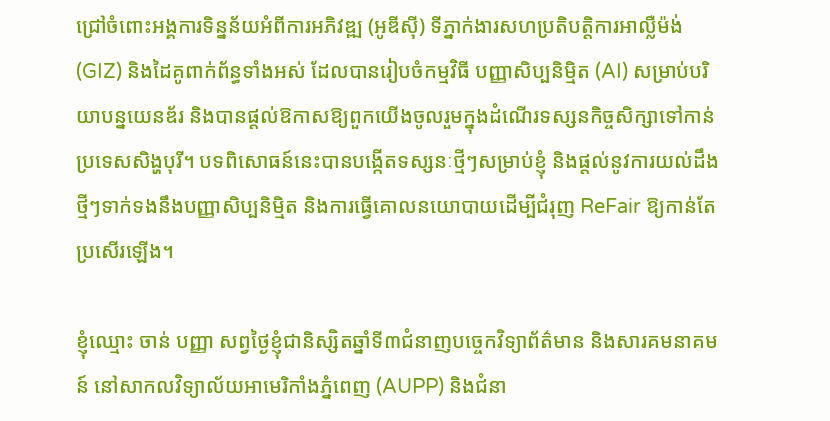ជ្រៅចំពោះអង្គការទិន្នន័យអំពីការអភិវឌ្ឍ (អូឌីស៊ី) ទីភ្នាក់ងារសហប្រតិបត្តិការអាល្លឺម៉ង់ (GIZ) និងដៃគូពាក់ព័ន្ធទាំងអស់ ដែលបានរៀបចំកម្មវិធី បញ្ញាសិប្បនិម្មិត (AI) សម្រាប់បរិយាបន្នយេនឌ័រ និងបានផ្តល់ឱកាសឱ្យពួកយើងចូលរួមក្នុងដំណើរទស្សនកិច្ចសិក្សាទៅកាន់ប្រទេសសិង្ហបុរី។ បទពិសោធន៍នេះបានបង្កើតទស្សនៈថ្មីៗសម្រាប់ខ្ញុំ និងផ្តល់នូវការយល់ដឹងថ្មីៗទាក់ទងនឹងបញ្ញាសិប្បនិម្មិត និងការធ្វើគោលនយោបាយដើម្បីជំរុញ ReFair ឱ្យកាន់តែប្រសើរឡើង។

ខ្ញុំឈ្មោះ ចាន់ បញ្ញា សព្វថ្ងៃខ្ញុំជានិស្សិតឆ្នាំទី៣ជំនាញបច្ចេកវិទ្យាព័ត៌មាន និងសារគមនាគមន៍ នៅសាកលវិទ្យាល័យអាមេរិកាំងភ្នំពេញ (AUPP) និងជំនា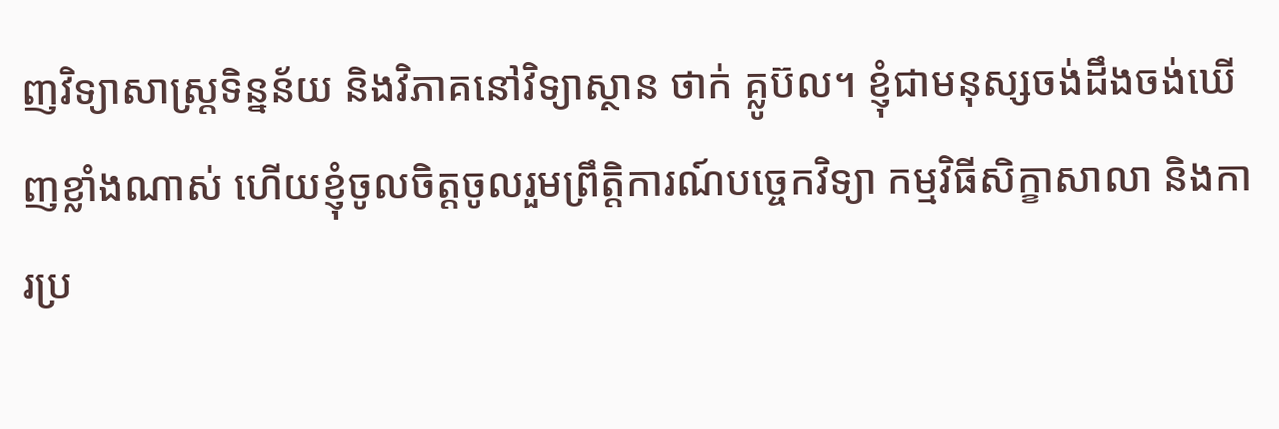ញវិទ្យាសាស្ត្រទិន្នន័យ និងវិភាគនៅវិទ្យាស្ថាន ថាក់ គ្លូប៊ល។ ខ្ញុំជាមនុស្សចង់ដឹងចង់ឃើញខ្លាំងណាស់ ហើយខ្ញុំចូលចិត្តចូលរួមព្រឹត្តិការណ៍បច្ចេកវិទ្យា កម្មវិធីសិក្ខាសាលា និងការប្រ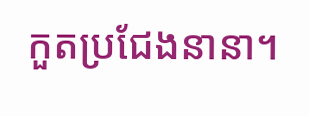កួតប្រជែងនានា។